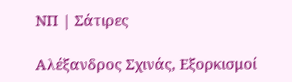ΝΠ | Σάτιρες

Αλέξανδρος Σχινάς, Εξορκισμοί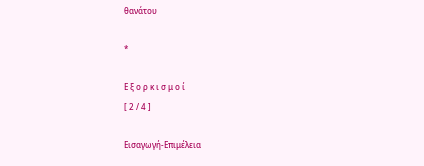θανάτου

*

Ε ξ ο ρ κ ι σ μ ο ί
[ 2 / 4 ]

Εισαγωγή-Επιμέλεια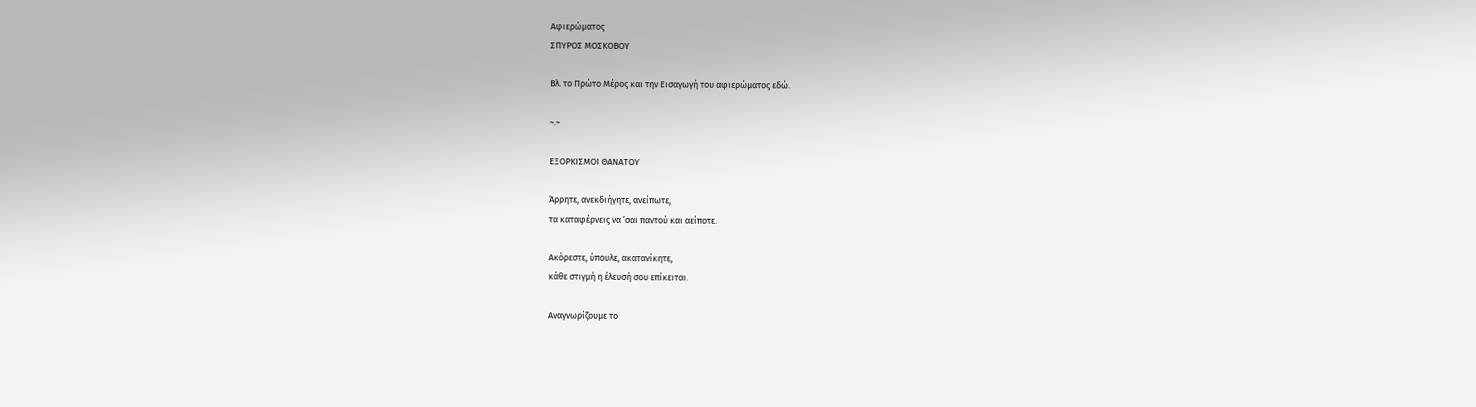Αφιερώματος
ΣΠΥΡΟΣ ΜΟΣΚΟΒΟΥ

Βλ. τo Πρώτο Μέρος και την Εισαγωγή του αφιερώματος εδώ.

~.~

ΕΞΟΡΚΙΣΜΟΙ ΘΑΝΑΤΟΥ

Άρρητε, ανεκδιήγητε, ανείπωτε,
τα καταφέρνεις να ’σαι παντού και αείποτε.

Ακόρεστε, ύπουλε, ακατανίκητε,
κάθε στιγμή η έλευσή σου επίκειται.

Αναγνωρίζουμε το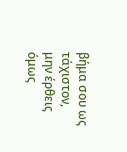βήμα σου ως τάχιστον,
μην έρθεις όμως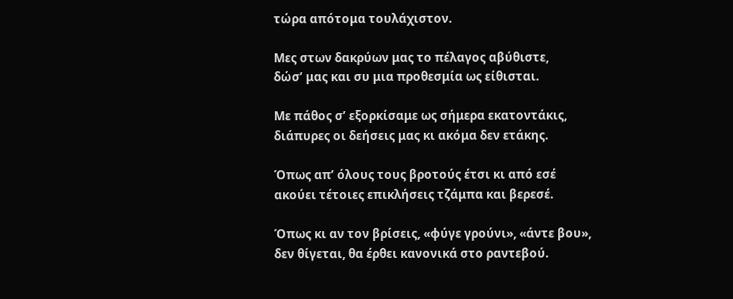τώρα απότομα τουλάχιστον.

Μες στων δακρύων μας το πέλαγος αβύθιστε,
δώσ’ μας και συ μια προθεσμία ως είθισται.

Με πάθος σ’ εξορκίσαμε ως σήμερα εκατοντάκις,
διάπυρες οι δεήσεις μας κι ακόμα δεν ετάκης.

Όπως απ’ όλους τους βροτούς έτσι κι από εσέ
ακούει τέτοιες επικλήσεις τζάμπα και βερεσέ.

Όπως κι αν τον βρίσεις, «φύγε γρούνι», «άντε βου»,
δεν θίγεται, θα έρθει κανονικά στο ραντεβού.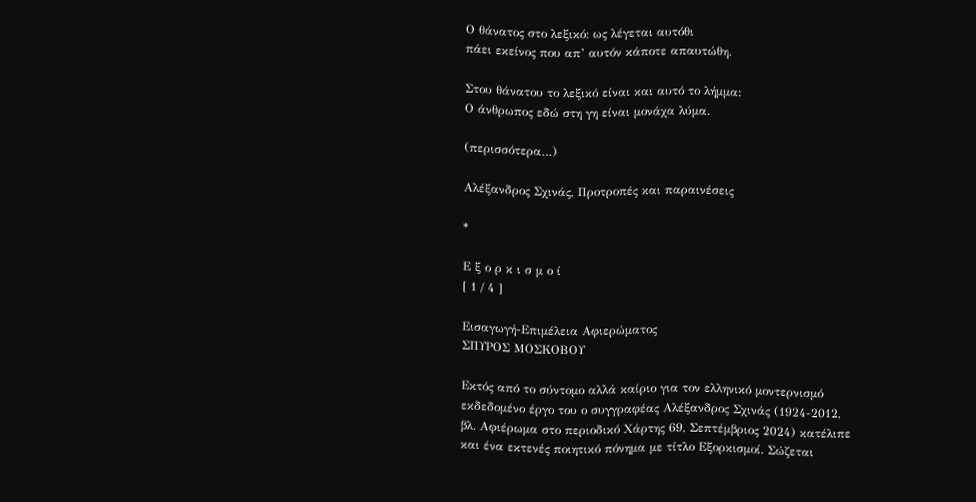Ο θάνατος στο λεξικό: ως λέγεται αυτόθι
πάει εκείνος που απ’ αυτόν κάποτε απαυτώθη.

Στου θάνατου το λεξικό είναι και αυτό το λήμμα:
Ο άνθρωπος εδώ στη γη είναι μονάχα λύμα.

(περισσότερα…)

Αλέξανδρος Σχινάς, Προτροπές και παραινέσεις

*

Ε ξ ο ρ κ ι σ μ ο ί
[ 1 / 4 ]

Εισαγωγή-Επιμέλεια Αφιερώματος
ΣΠΥΡΟΣ ΜΟΣΚΟΒΟΥ

Εκτός από το σύντομο αλλά καίριο για τον ελληνικό μοντερνισμό εκδεδομένο έργο του ο συγγραφέας Αλέξανδρος Σχινάς (1924-2012, βλ. Αφιέρωμα στο περιοδικό Χάρτης 69, Σεπτέμβριος 2024) κατέλιπε και ένα εκτενές ποιητικό πόνημα με τίτλο Εξορκισμοί. Σώζεται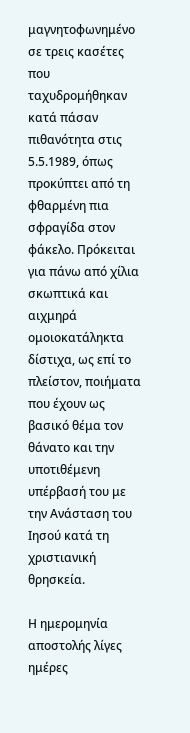μαγνητοφωνημένο σε τρεις κασέτες που ταχυδρομήθηκαν κατά πάσαν πιθανότητα στις 5.5.1989, όπως προκύπτει από τη φθαρμένη πια σφραγίδα στον φάκελο. Πρόκειται για πάνω από χίλια σκωπτικά και αιχμηρά ομοιοκατάληκτα δίστιχα, ως επί το πλείστον, ποιήματα που έχουν ως βασικό θέμα τον θάνατο και την υποτιθέμενη υπέρβασή του με την Ανάσταση του Ιησού κατά τη χριστιανική θρησκεία.

Η ημερομηνία αποστολής λίγες ημέρες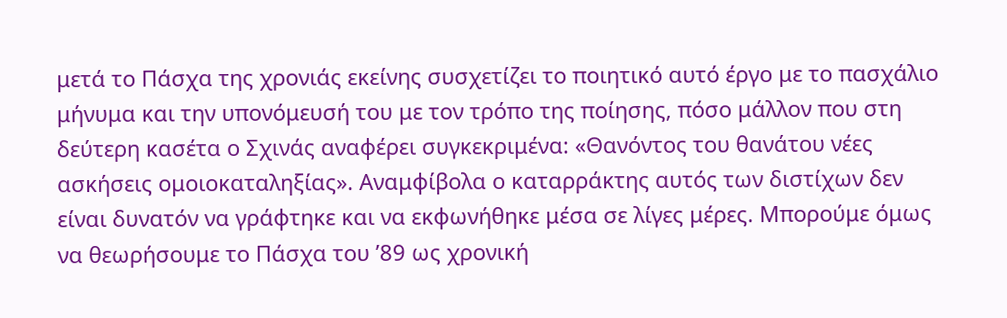μετά το Πάσχα της χρονιάς εκείνης συσχετίζει το ποιητικό αυτό έργο με το πασχάλιο μήνυμα και την υπονόμευσή του με τον τρόπο της ποίησης, πόσο μάλλον που στη δεύτερη κασέτα ο Σχινάς αναφέρει συγκεκριμένα: «Θανόντος του θανάτου νέες ασκήσεις ομοιοκαταληξίας». Αναμφίβολα ο καταρράκτης αυτός των διστίχων δεν είναι δυνατόν να γράφτηκε και να εκφωνήθηκε μέσα σε λίγες μέρες. Μπορούμε όμως να θεωρήσουμε το Πάσχα του ’89 ως χρονική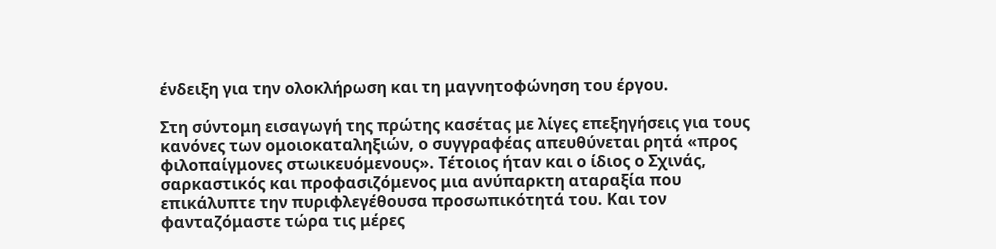ένδειξη για την ολοκλήρωση και τη μαγνητοφώνηση του έργου.

Στη σύντομη εισαγωγή της πρώτης κασέτας με λίγες επεξηγήσεις για τους κανόνες των ομοιοκαταληξιών, ο συγγραφέας απευθύνεται ρητά «προς φιλοπαίγμονες στωικευόμενους». Τέτοιος ήταν και ο ίδιος ο Σχινάς, σαρκαστικός και προφασιζόμενος μια ανύπαρκτη αταραξία που επικάλυπτε την πυριφλεγέθουσα προσωπικότητά του. Και τον φανταζόμαστε τώρα τις μέρες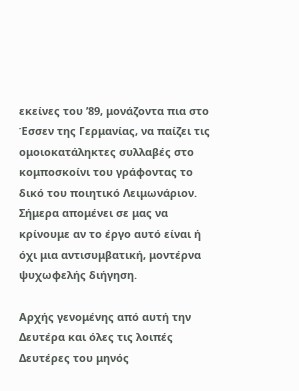εκείνες του ’89, μονάζοντα πια στο Έσσεν της Γερμανίας, να παίζει τις ομοιοκατάληκτες συλλαβές στο κομποσκοίνι του γράφοντας το δικό του ποιητικό Λειμωνάριον. Σήμερα απομένει σε μας να κρίνουμε αν το έργο αυτό είναι ή όχι μια αντισυμβατική, μοντέρνα ψυχωφελής διήγηση.

Αρχής γενομένης από αυτή την Δευτέρα και όλες τις λοιπές Δευτέρες του μηνός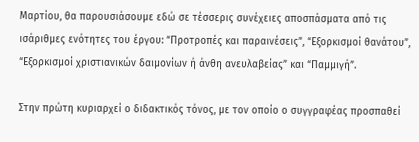Μαρτίου, θα παρουσιάσουμε εδώ σε τέσσερις συνέχειες αποσπάσματα από τις ισάριθμες ενότητες του έργου: “Προτροπές και παραινέσεις”, “Εξορκισμοί θανάτου”, “Εξορκισμοί χριστιανικών δαιμονίων ή άνθη ανευλαβείας” και “Παμμιγή”.

Στην πρώτη κυριαρχεί ο διδακτικός τόνος, με τον οποίο ο συγγραφέας προσπαθεί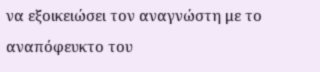να εξοικειώσει τον αναγνώστη με το αναπόφευκτο του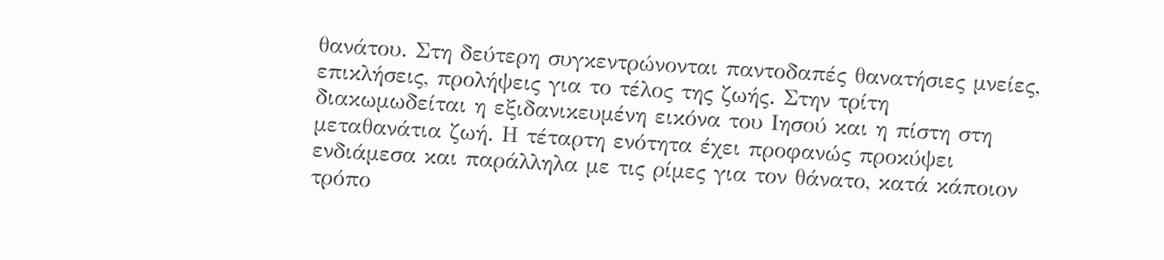θανάτου. Στη δεύτερη συγκεντρώνονται παντοδαπές θανατήσιες μνείες, επικλήσεις, προλήψεις για το τέλος της ζωής. Στην τρίτη διακωμωδείται η εξιδανικευμένη εικόνα του Ιησού και η πίστη στη μεταθανάτια ζωή. Η τέταρτη ενότητα έχει προφανώς προκύψει ενδιάμεσα και παράλληλα με τις ρίμες για τον θάνατο, κατά κάποιον τρόπο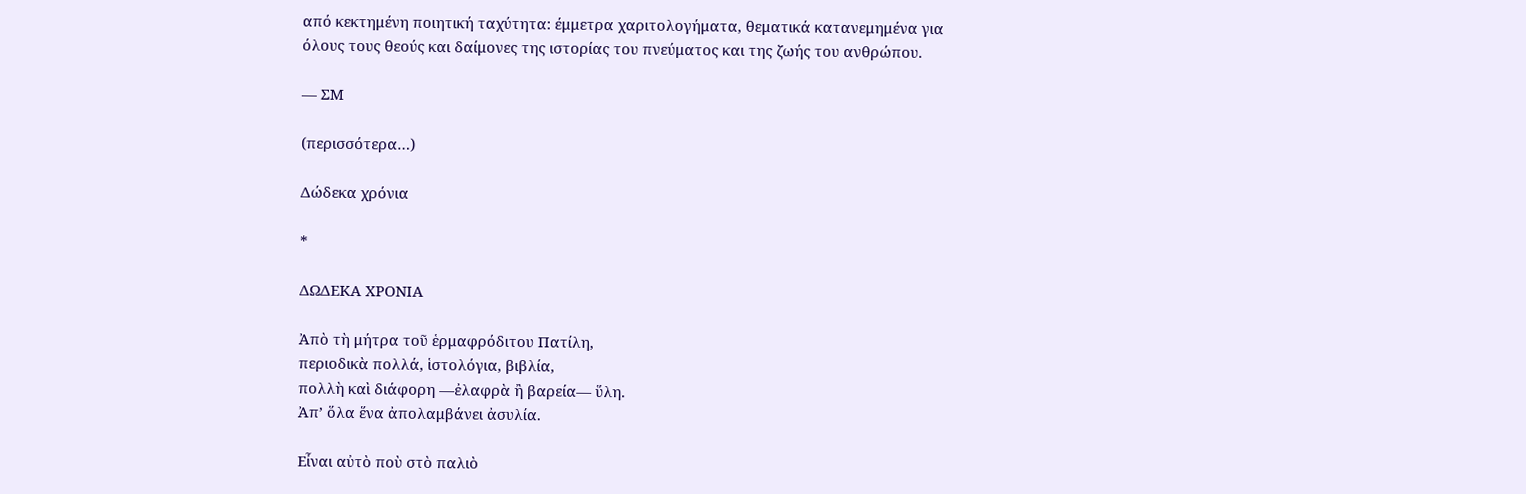από κεκτημένη ποιητική ταχύτητα: έμμετρα χαριτολογήματα, θεματικά κατανεμημένα για όλους τους θεούς και δαίμονες της ιστορίας του πνεύματος και της ζωής του ανθρώπου.

— ΣΜ

(περισσότερα…)

Δώδεκα χρόνια

*

ΔΩΔΕΚΑ ΧΡΟΝΙΑ

Ἀπὸ τὴ μήτρα τοῦ ἑρμαφρόδιτου Πατίλη,
περιοδικὰ πολλά, ἱστολόγια, βιβλία,
πολλὴ καὶ διάφορη —ἐλαφρὰ ἢ βαρεία— ὕλη.
Ἀπ’ ὅλα ἕνα ἀπολαμβάνει ἀσυλία.

Εἶναι αὐτὸ ποὺ στὸ παλιὸ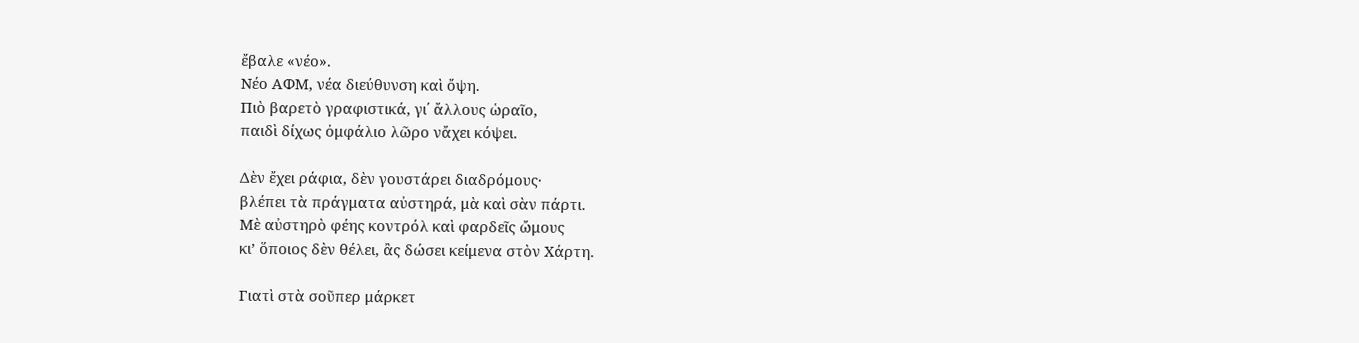ἔβαλε «νέο».
Νέο ΑΦΜ, νέα διεύθυνση καὶ ὄψη.
Πιὸ βαρετὸ γραφιστικά, γι΄ ἄλλους ὡραῖο,
παιδὶ δίχως ὀμφάλιο λῶρο νἄχει κόψει.

Δὲν ἔχει ράφια, δὲν γουστάρει διαδρόμους·
βλέπει τὰ πράγματα αὐστηρά, μὰ καὶ σὰν πάρτι.
Μὲ αὐστηρὸ φέης κοντρόλ καὶ φαρδεῖς ὤμους
κι’ ὅποιος δὲν θέλει, ἂς δώσει κείμενα στὸν Χάρτη.

Γιατὶ στὰ σοῦπερ μάρκετ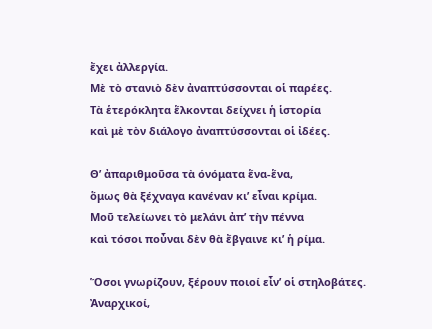ἔχει ἀλλεργία.
Μὲ τὸ στανιὸ δὲν ἀναπτύσσονται οἱ παρέες.
Τὰ ἑτερόκλητα ἕλκονται δείχνει ἡ ἱστορία
καὶ μὲ τὸν διάλογο ἀναπτύσσονται οἱ ἰδέες.

Θ’ ἀπαριθμοῦσα τὰ όνόματα ἕνα-ἕνα,
ὅμως θὰ ξέχναγα κανέναν κι’ εἶναι κρίμα.
Μοῦ τελείωνει τὸ μελάνι ἀπ’ τὴν πέννα
καὶ τόσοι ποὖναι δὲν θὰ ἔβγαινε κι’ ἡ ρίμα.

Ὅσοι γνωρίζουν, ξέρουν ποιοί εἶν’ οἱ στηλοβάτες.
Ἀναρχικοί,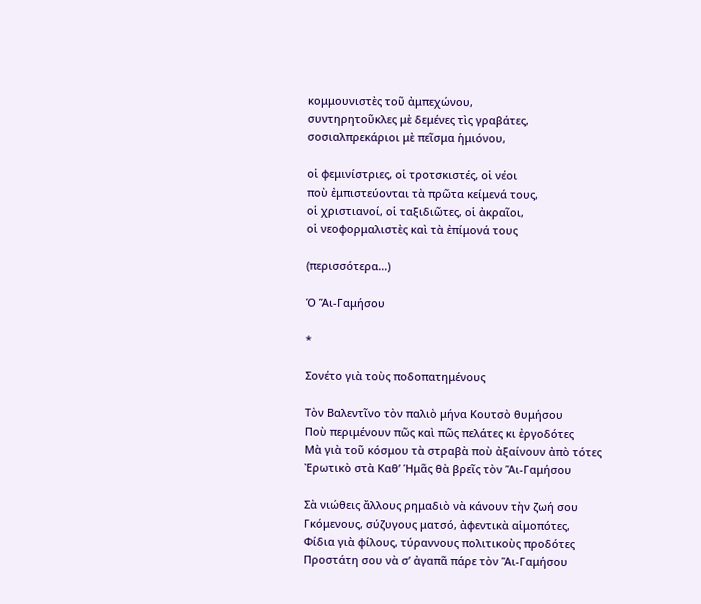κομμουνιστὲς τοῦ ἀμπεχώνου,
συντηρητοῦκλες μὲ δεμένες τὶς γραβάτες,
σοσιαλπρεκάριοι μὲ πεῖσμα ἡμιόνου,

οἱ φεμινίστριες, οἱ τροτσκιστές, οἱ νέοι
ποὺ ἐμπιστεύονται τὰ πρῶτα κείμενά τους,
οἱ χριστιανοί, οἱ ταξιδιῶτες, οἱ ἀκραῖοι,
οἱ νεοφορμαλιστὲς καὶ τὰ ἐπίμονά τους

(περισσότερα…)

Ὁ Ἅι-Γαμήσου

*

Σονέτο γιὰ τοὺς ποδοπατημένους

Τὸν Βαλεντῖνο τὸν παλιὸ μήνα Κουτσὸ θυμήσου
Ποὺ περιμένουν πῶς καὶ πῶς πελάτες κι ἐργοδότες
Μὰ γιὰ τοῦ κόσμου τὰ στραβὰ ποὺ ἀξαίνουν ἀπὸ τότες
Ἐρωτικὸ στὰ Καθ’ Ἡμᾶς θὰ βρεῖς τὸν Ἅι-Γαμήσου

Σὰ νιώθεις ἄλλους ρημαδιὸ νὰ κάνουν τὴν ζωή σου
Γκόμενους, σύζυγους ματσό, ἀφεντικὰ αἱμοπότες,
Φίδια γιὰ φίλους, τύραννους πολιτικοὺς προδότες
Προστάτη σου νὰ σ’ ἀγαπᾶ πάρε τὸν Ἅι-Γαμήσου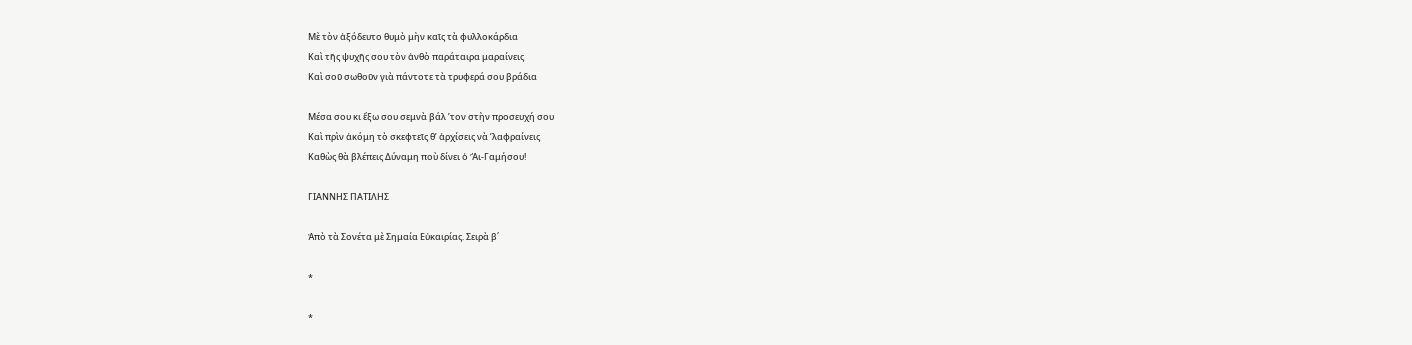Μὲ τὸν ἀξόδευτο θυμὸ μὴν καῖς τὰ φυλλοκάρδια
Καὶ τῆς ψυχῆς σου τὸν ἀνθὸ παράταιρα μαραίνεις
Καὶ σοῦ σωθοῦν γιὰ πάντοτε τὰ τρυφερά σου βράδια

Μέσα σου κι ἔξω σου σεμνὰ βάλ ’τον στὴν προσευχή σου
Καὶ πρὶν ἀκόμη τὸ σκεφτεῖς θ’ ἀρχίσεις νὰ ’λαφραίνεις
Καθὼς θὰ βλέπεις Δύναμη ποὺ δίνει ὁ Ἅι-Γαμήσου!

ΓΙΑΝΝΗΣ ΠΑΤΙΛΗΣ

Ἀπὸ τὰ Σονέτα μὲ Σημαία Εὐκαιρίας. Σειρὰ β΄

*

*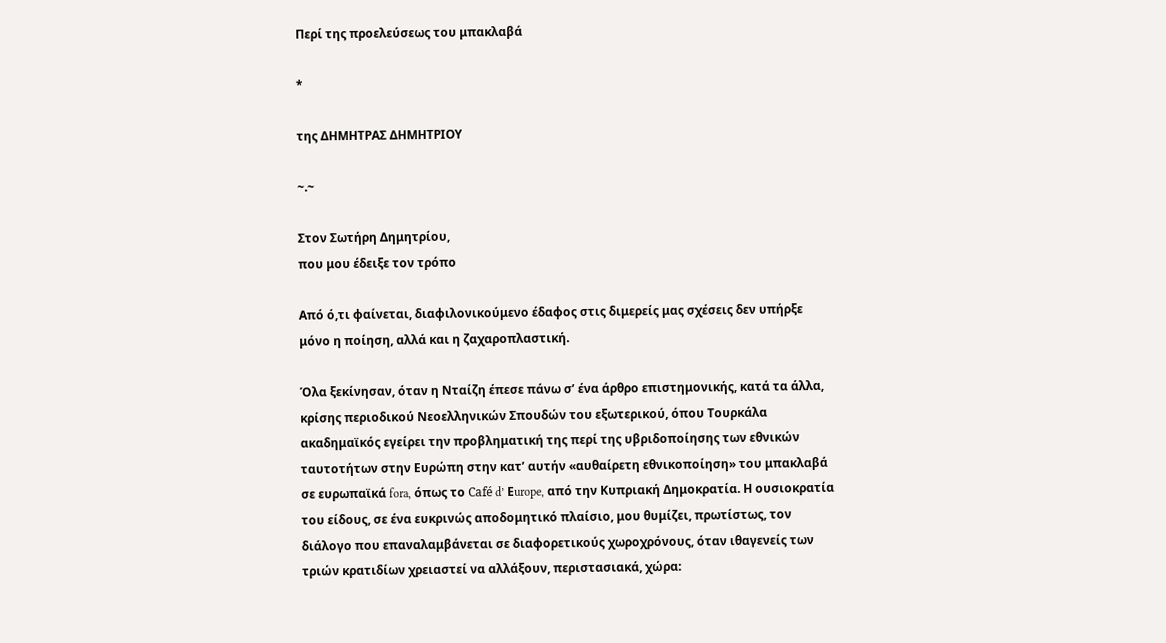Περί της προελεύσεως του μπακλαβά

*

της ΔΗΜΗΤΡΑΣ ΔΗΜΗΤΡΙΟΥ

~.~

Στον Σωτήρη Δημητρίου,
που μου έδειξε τον τρόπο

Από ό,τι φαίνεται, διαφιλονικούμενο έδαφος στις διμερείς μας σχέσεις δεν υπήρξε μόνο η ποίηση, αλλά και η ζαχαροπλαστική.

Όλα ξεκίνησαν, όταν η Νταίζη έπεσε πάνω σ’ ένα άρθρο επιστημονικής, κατά τα άλλα, κρίσης περιοδικού Νεοελληνικών Σπουδών του εξωτερικού, όπου Τουρκάλα ακαδημαϊκός εγείρει την προβληματική της περί της υβριδοποίησης των εθνικών ταυτοτήτων στην Ευρώπη στην κατ’ αυτήν «αυθαίρετη εθνικοποίηση» του μπακλαβά σε ευρωπαϊκά fora, όπως το Café d’ Εurope, από την Κυπριακή Δημοκρατία. Η ουσιοκρατία του είδους, σε ένα ευκρινώς αποδομητικό πλαίσιο, μου θυμίζει, πρωτίστως, τον διάλογο που επαναλαμβάνεται σε διαφορετικούς χωροχρόνους, όταν ιθαγενείς των τριών κρατιδίων χρειαστεί να αλλάξουν, περιστασιακά, χώρα: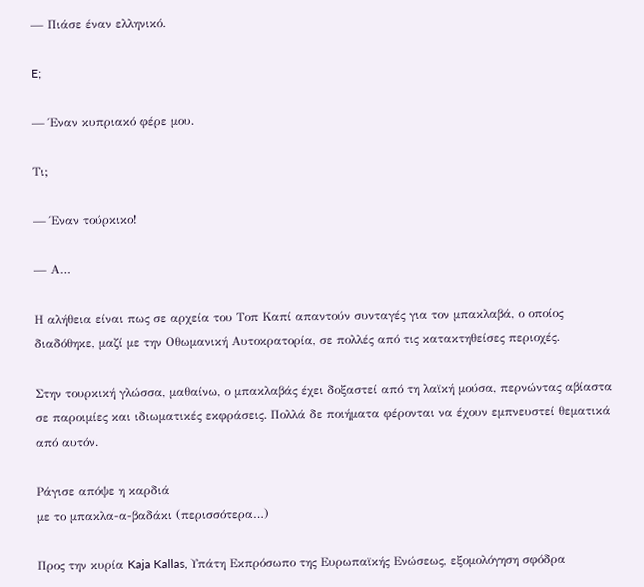— Πιάσε έναν ελληνικό.

E;

— Έναν κυπριακό φέρε μου.

Tι;

— Έναν τούρκικο!

— Α…

Η αλήθεια είναι πως σε αρχεία του Τοπ Καπί απαντούν συνταγές για τον μπακλαβά, ο οποίος διαδόθηκε, μαζί με την Οθωμανική Αυτοκρατορία, σε πολλές από τις κατακτηθείσες περιοχές.

Στην τουρκική γλώσσα, μαθαίνω, ο μπακλαβάς έχει δοξαστεί από τη λαϊκή μούσα, περνώντας αβίαστα σε παροιμίες και ιδιωματικές εκφράσεις. Πολλά δε ποιήματα φέρονται να έχουν εμπνευστεί θεματικά από αυτόν.

Ράγισε απόψε η καρδιά
με το μπακλα-α-βαδάκι (περισσότερα…)

Προς την κυρία Kaja Kallas, Υπάτη Εκπρόσωπο της Ευρωπαϊκής Ενώσεως, εξομολόγηση σφόδρα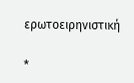ερωτοειρηνιστική

*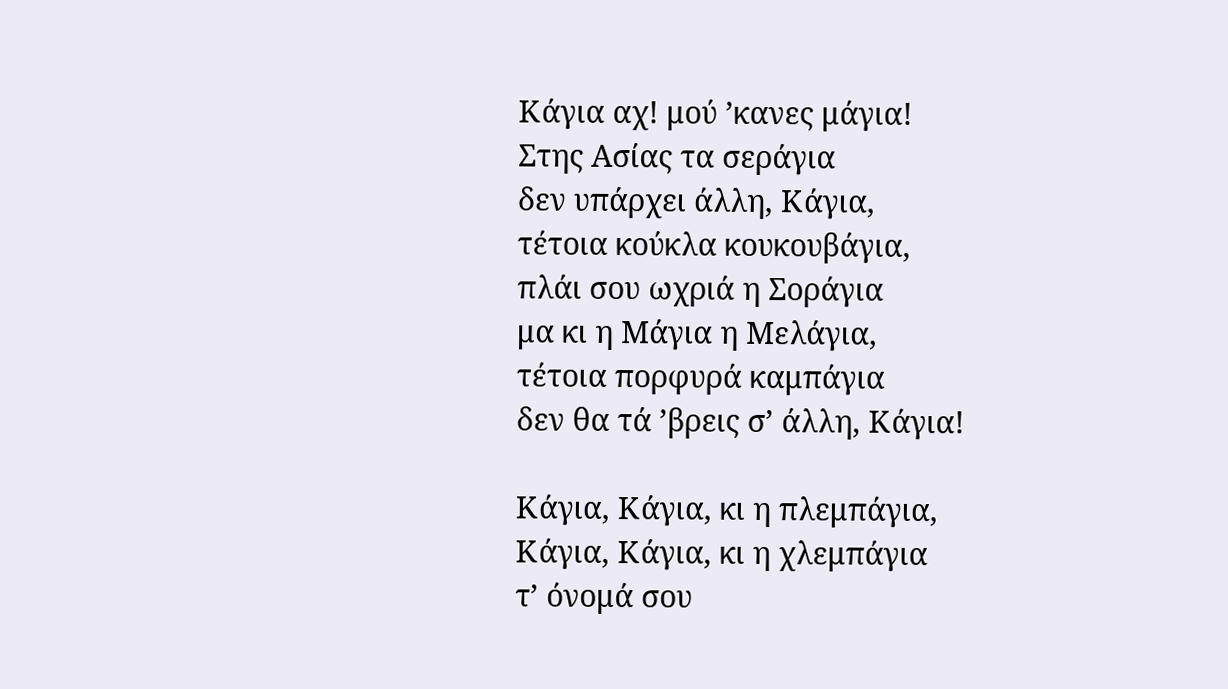Κάγια αχ! μού ’κανες μάγια!
Στης Ασίας τα σεράγια
δεν υπάρχει άλλη, Κάγια,
τέτοια κούκλα κουκουβάγια,
πλάι σου ωχριά η Σοράγια
μα κι η Μάγια η Μελάγια,
τέτοια πορφυρά καμπάγια
δεν θα τά ’βρεις σ’ άλλη, Κάγια!

Κάγια, Κάγια, κι η πλεμπάγια,
Κάγια, Κάγια, κι η χλεμπάγια
τ’ όνομά σου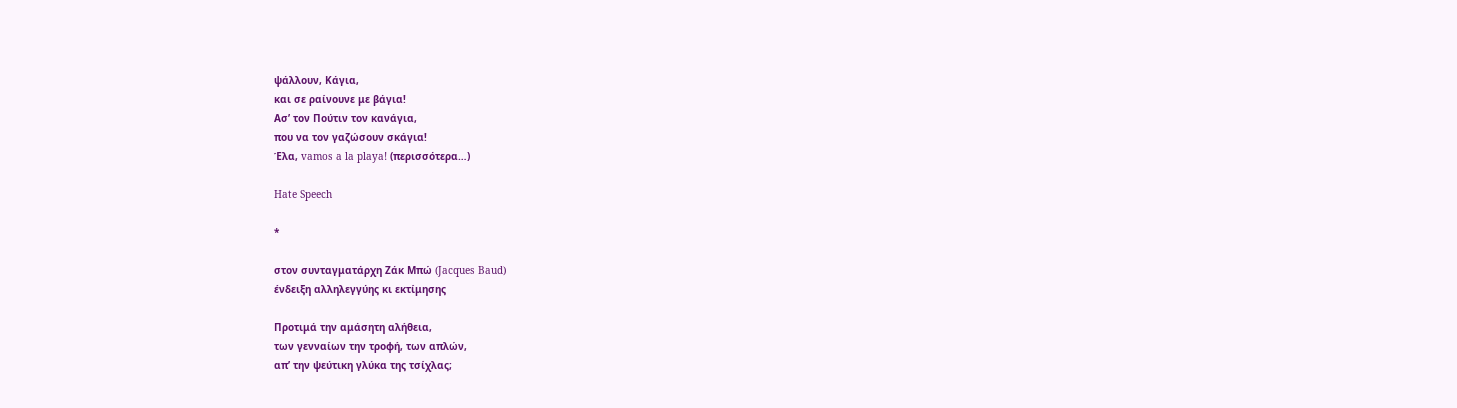ψάλλουν, Κάγια,
και σε ραίνουνε με βάγια!
Ασ’ τον Πούτιν τον κανάγια,
που να τον γαζώσουν σκάγια!
Έλα, vamos a la playa! (περισσότερα…)

Hate Speech

*

στον συνταγματάρχη Ζάκ Μπώ (Jacques Baud)
ένδειξη αλληλεγγύης κι εκτίμησης

Προτιμά την αμάσητη αλήθεια,
των γενναίων την τροφή, των απλών,
απ’ την ψεύτικη γλύκα της τσίχλας;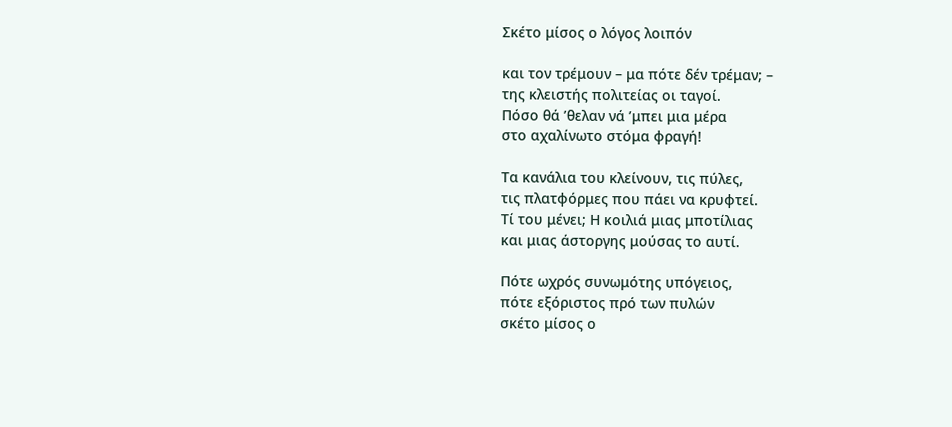Σκέτο μίσος ο λόγος λοιπόν

και τον τρέμουν – μα πότε δέν τρέμαν; –
της κλειστής πολιτείας οι ταγοί.
Πόσο θά ’θελαν νά ’μπει μια μέρα
στο αχαλίνωτο στόμα φραγή!

Τα κανάλια του κλείνουν, τις πύλες,
τις πλατφόρμες που πάει να κρυφτεί.
Τί του μένει; Η κοιλιά μιας μποτίλιας
και μιας άστοργης μούσας το αυτί.

Πότε ωχρός συνωμότης υπόγειος,
πότε εξόριστος πρό των πυλών
σκέτο μίσος ο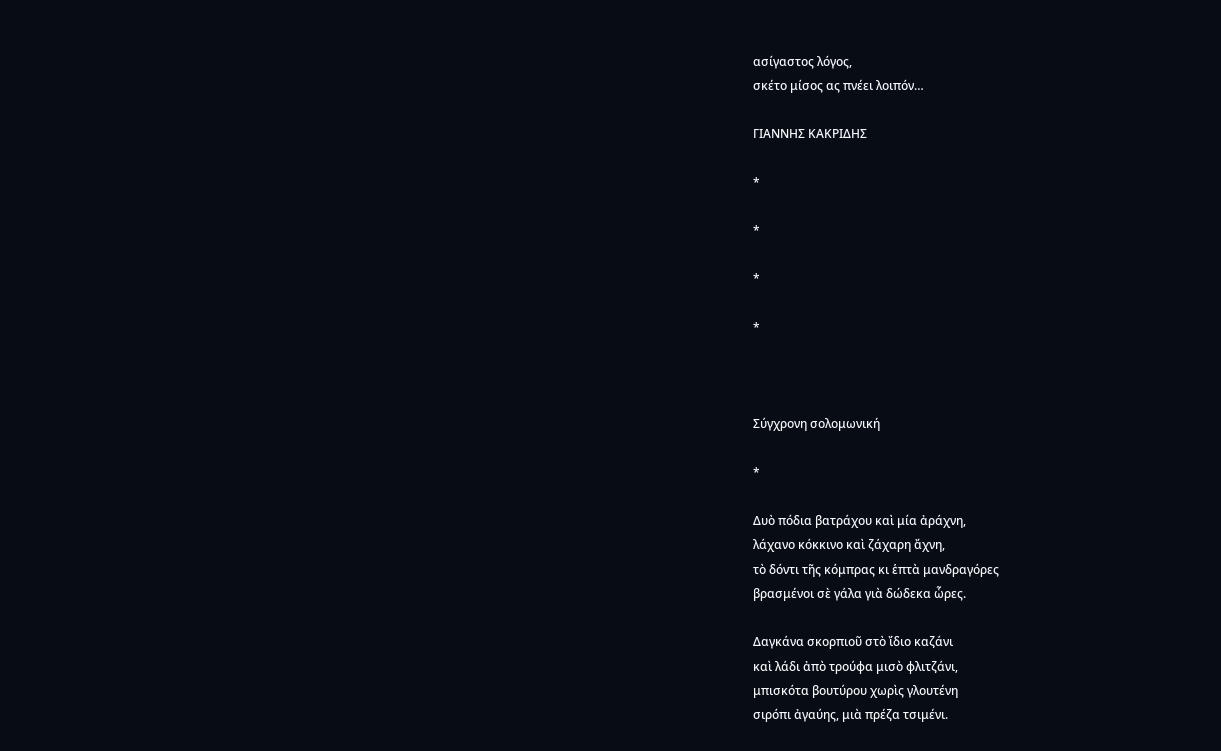ασίγαστος λόγος,
σκέτο μίσος ας πνέει λοιπόν…

ΓΙΑΝΝΗΣ ΚΑΚΡΙΔΗΣ

*

*

*

*



Σύγχρονη σολομωνική

*

Δυὸ πόδια βατράχου καὶ μία ἀράχνη,
λάχανο κόκκινο καὶ ζάχαρη ἄχνη,
τὸ δόντι τῆς κόμπρας κι ἑπτὰ μανδραγόρες
βρασμένοι σὲ γάλα γιὰ δώδεκα ὧρες.

Δαγκάνα σκορπιοῦ στὸ ἴδιο καζάνι
καὶ λάδι ἀπὸ τρούφα μισὸ φλιτζάνι,
μπισκότα βουτύρου χωρὶς γλουτένη
σιρόπι ἀγαύης, μιὰ πρέζα τσιμένι.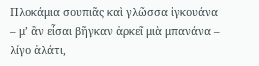Πλοκάμια σουπιᾶς καὶ γλῶσσα ἰγκουάνα
– μ’ ἂν εἶσαι βῆγκαν ἀρκεῖ μιὰ μπανάνα –
λίγο ἁλάτι,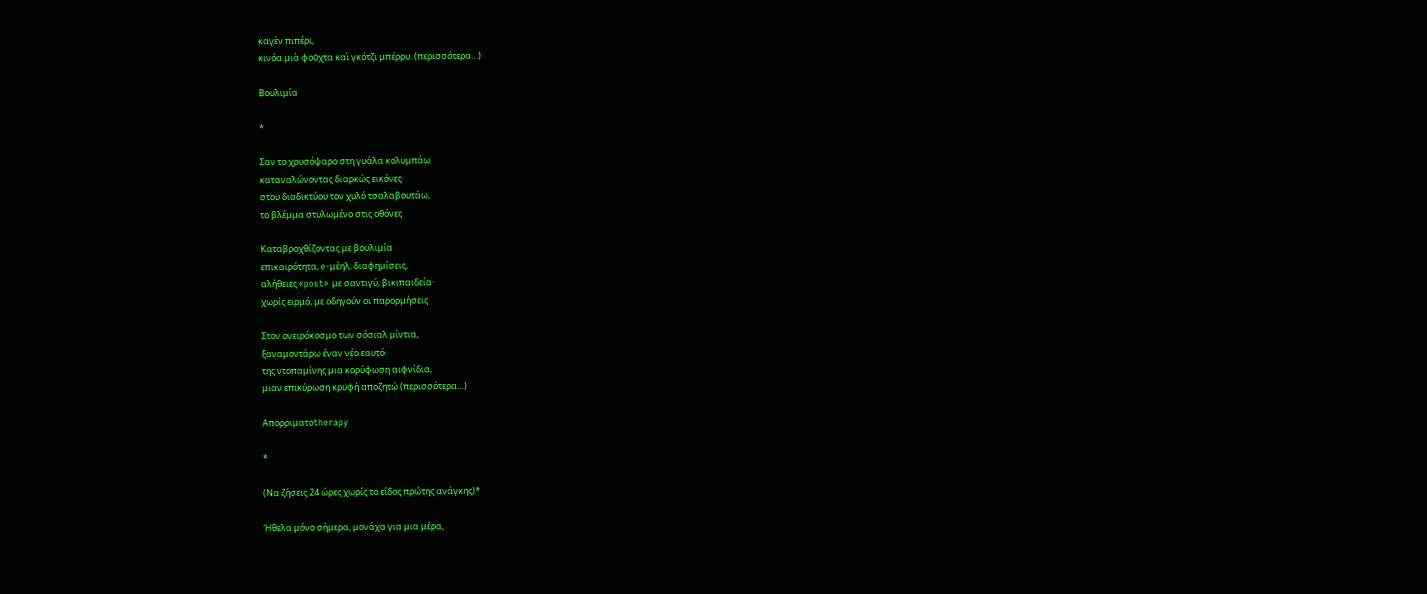καγὲν πιπέρι,
κινόα μιὰ φοῦχτα καὶ γκότζι μπέρρυ. (περισσότερα…)

Βουλιμία

*

Σαν το χρυσόψαρο στη γυάλα κολυμπάω
καταναλώνοντας διαρκώς εικόνες·
στου διαδικτύου τον χυλό τσαλαβουτάω,
το βλέμμα στυλωμένο στις οθόνες

Καταβροχθίζοντας με βουλιμία
επικαιρότητα, e-μέηλ, διαφημίσεις,
αλήθειες «post» με σαντιγύ, βικιπαιδεία·
χωρίς ειρμό, με οδηγούν οι παρορμήσεις

Στον ονειρόκοσμο των σόσιαλ μίντια,
ξαναμοντάρω έναν νέο εαυτό·
της ντοπαμίνης μια κορύφωση αιφνίδια,
μιαν επικύρωση κρυφή αποζητώ (περισσότερα…)

Απορριματοtherapy

*

(Να ζήσεις 24 ώρες χωρίς το είδος πρώτης ανάγκης)*

Ήθελα μόνο σήμερα, μονάχα για μια μέρα,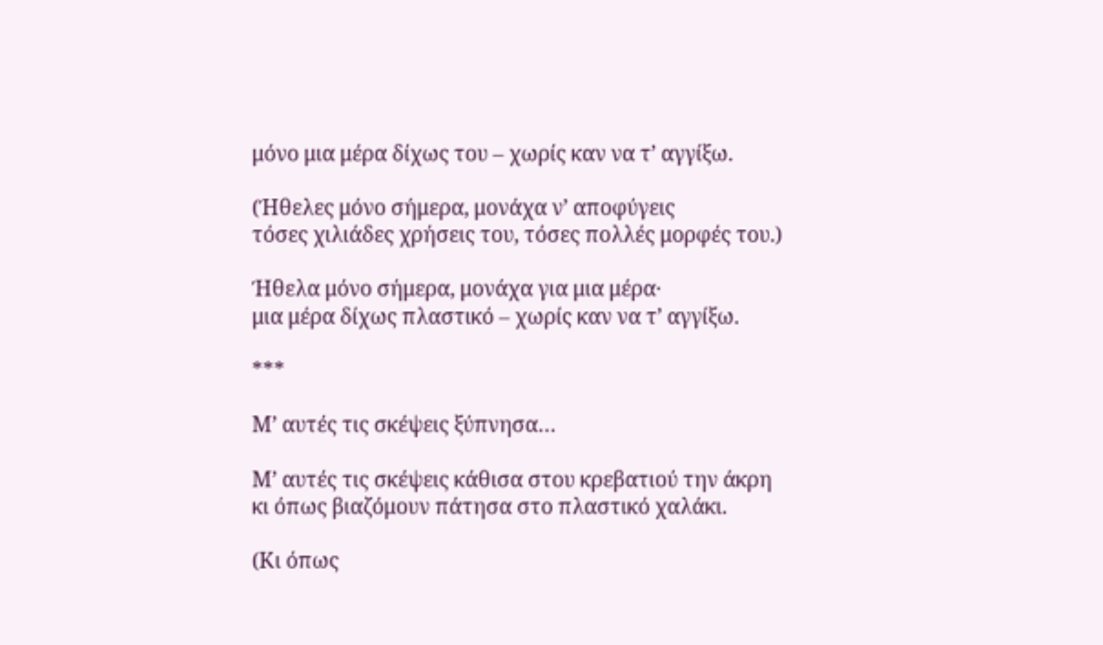μόνο μια μέρα δίχως του – χωρίς καν να τ’ αγγίξω.

(Ήθελες μόνο σήμερα, μονάχα ν’ αποφύγεις
τόσες χιλιάδες χρήσεις του, τόσες πολλές μορφές του.)

Ήθελα μόνο σήμερα, μονάχα για μια μέρα·
μια μέρα δίχως πλαστικό – χωρίς καν να τ’ αγγίξω.

***

Μ’ αυτές τις σκέψεις ξύπνησα…

Μ’ αυτές τις σκέψεις κάθισα στου κρεβατιού την άκρη
κι όπως βιαζόμουν πάτησα στο πλαστικό χαλάκι.

(Κι όπως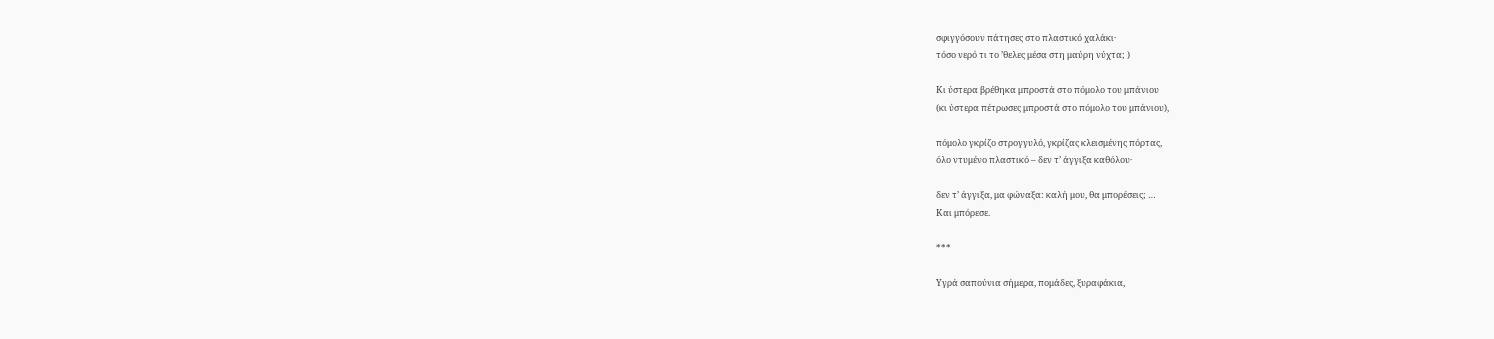σφιγγόσουν πάτησες στο πλαστικό χαλάκι·
τόσο νερό τι το ’θελες μέσα στη μαύρη νύχτα; )

Κι ύστερα βρέθηκα μπροστά στο πόμολο του μπάνιου
(κι ύστερα πέτρωσες μπροστά στο πόμολο του μπάνιου),

πόμολο γκρίζο στρογγυλό, γκρίζας κλεισμένης πόρτας,
όλο ντυμένο πλαστικό – δεν τ’ άγγιξα καθόλου·

δεν τ’ άγγιξα, μα φώναξα: καλή μου, θα μπορέσεις; …
Και μπόρεσε.

***

Υγρά σαπούνια σήμερα, πομάδες, ξυραφάκια,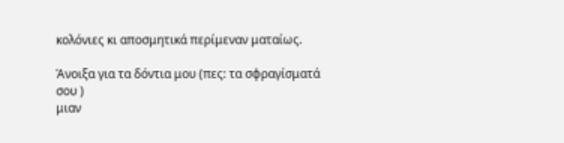κολόνιες κι αποσμητικά περίμεναν ματαίως.

Άνοιξα για τα δόντια μου (πες: τα σφραγίσματά σου )
μιαν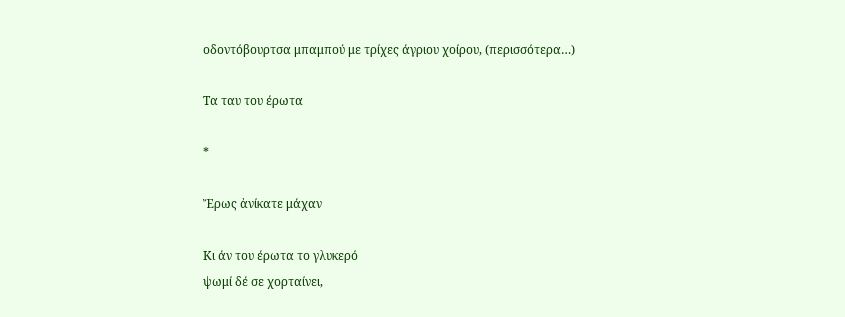οδοντόβουρτσα μπαμπού με τρίχες άγριου χοίρου, (περισσότερα…)

Τα ταυ του έρωτα

*

Ἔρως ἀνίκατε μάχαν

Κι άν του έρωτα το γλυκερό
ψωμί δέ σε χορταίνει,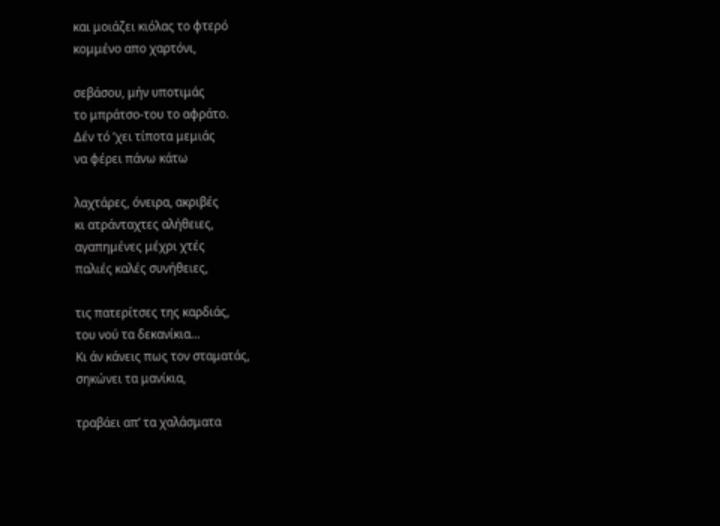και μοιάζει κιόλας το φτερό
κομμένο απο χαρτόνι,

σεβάσου, μήν υποτιμάς
το μπράτσο-του το αφράτο.
Δέν τό ’χει τίποτα μεμιάς
να φέρει πάνω κάτω

λαχτάρες, όνειρα, ακριβές
κι ατράνταχτες αλήθειες,
αγαπημένες μέχρι χτές
παλιές καλές συνήθειες,

τις πατερίτσες της καρδιάς,
του νού τα δεκανίκια…
Κι άν κάνεις πως τον σταματάς,
σηκώνει τα μανίκια,

τραβάει απ’ τα χαλάσματα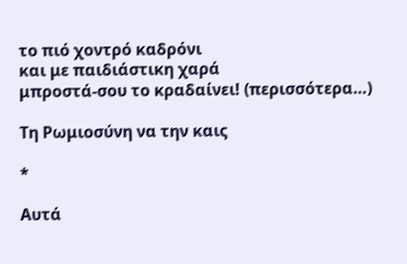το πιό χοντρό καδρόνι
και με παιδιάστικη χαρά
μπροστά-σου το κραδαίνει! (περισσότερα…)

Τη Ρωμιοσύνη να την καις

*

Αυτά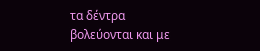τα δέντρα βολεύονται και με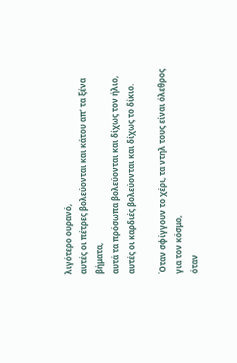λιγότερο ουρανό,
αυτές οι πέτρες βολεύονται και κάτου απ’ τα ξένα βήματα,
αυτά τα πρόσωπα βολεύονται και δίχως τον ήλιο,
αυτές οι καρδιές βολεύονται και δίχως το δίκιο.

Όταν σφίγγουν το χέρι, τα ντηλ τους είναι όλεθρος για τον κόσμο,
όταν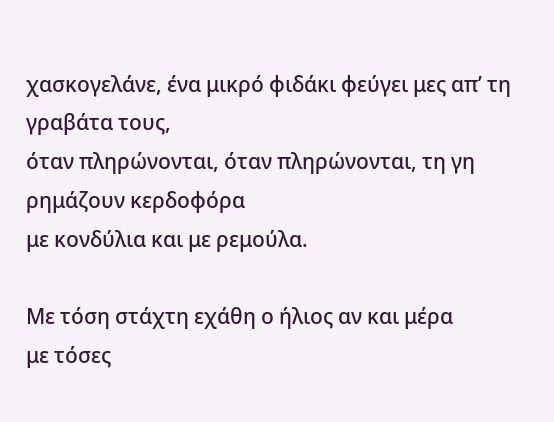χασκογελάνε, ένα μικρό φιδάκι φεύγει μες απ’ τη γραβάτα τους,
όταν πληρώνονται, όταν πληρώνονται, τη γη ρημάζουν κερδοφόρα
με κονδύλια και με ρεμούλα.

Με τόση στάχτη εχάθη ο ήλιος αν και μέρα
με τόσες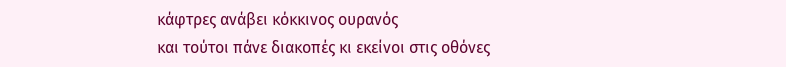κάφτρες ανάβει κόκκινος ουρανός
και τούτοι πάνε διακοπές κι εκείνοι στις οθόνες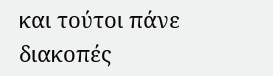και τούτοι πάνε διακοπές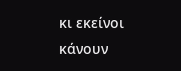κι εκείνοι κάνουν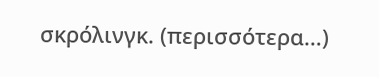σκρόλινγκ. (περισσότερα…)